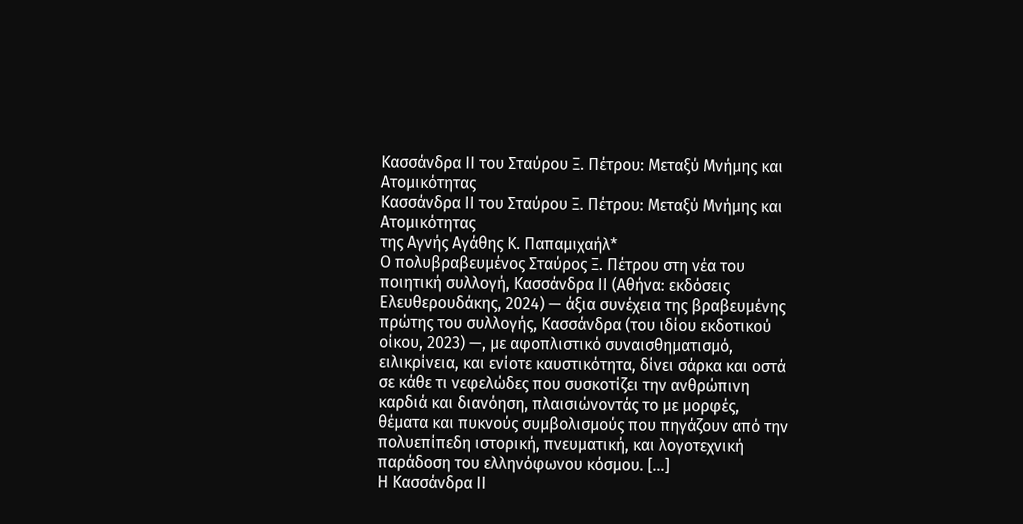Κασσάνδρα ΙΙ του Σταύρου Ξ. Πέτρου: Μεταξύ Μνήμης και Ατομικότητας
Κασσάνδρα ΙΙ του Σταύρου Ξ. Πέτρου: Μεταξύ Μνήμης και Ατομικότητας
της Αγνής Αγάθης Κ. Παπαμιχαήλ*
Ο πολυβραβευμένος Σταύρος Ξ. Πέτρου στη νέα του ποιητική συλλογή, Κασσάνδρα ΙΙ (Αθήνα: εκδόσεις Ελευθερουδάκης, 2024) — άξια συνέχεια της βραβευμένης πρώτης του συλλογής, Κασσάνδρα (του ιδίου εκδοτικού οίκου, 2023) —, με αφοπλιστικό συναισθηματισμό, ειλικρίνεια, και ενίοτε καυστικότητα, δίνει σάρκα και οστά σε κάθε τι νεφελώδες που συσκοτίζει την ανθρώπινη καρδιά και διανόηση, πλαισιώνοντάς το με μορφές, θέματα και πυκνούς συμβολισμούς που πηγάζουν από την πολυεπίπεδη ιστορική, πνευματική, και λογοτεχνική παράδοση του ελληνόφωνου κόσμου. […]
Η Κασσάνδρα ΙΙ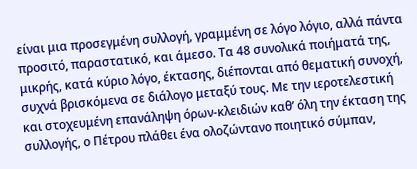είναι μια προσεγμένη συλλογή, γραμμένη σε λόγο λόγιο, αλλά πάντα προσιτό, παραστατικό, και άμεσο. Τα 48 συνολικά ποιήματά της, μικρής, κατά κύριο λόγο, έκτασης, διέπονται από θεματική συνοχή, συχνά βρισκόμενα σε διάλογο μεταξύ τους. Με την ιεροτελεστική και στοχευμένη επανάληψη όρων-κλειδιών καθ’ όλη την έκταση της συλλογής, ο Πέτρου πλάθει ένα ολοζώντανο ποιητικό σύμπαν,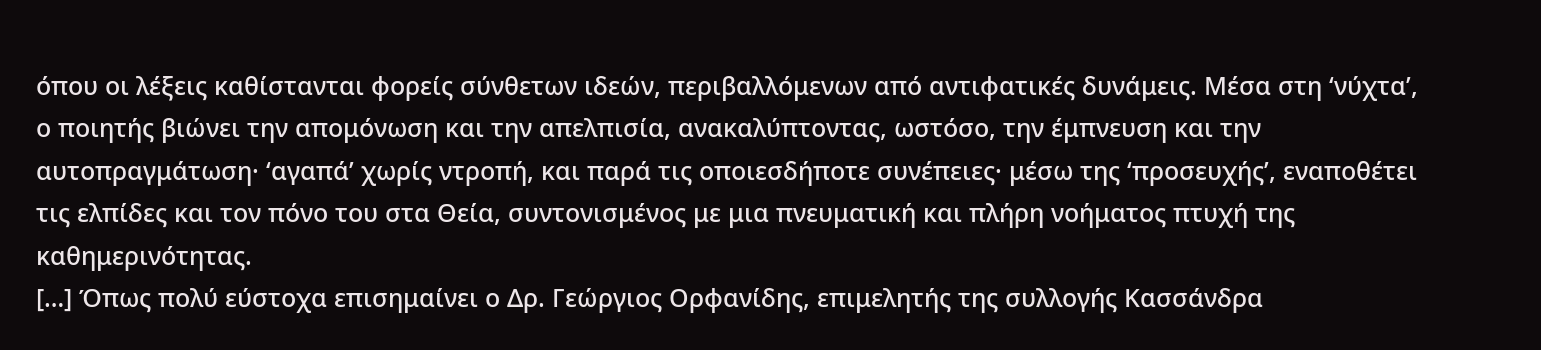όπου οι λέξεις καθίστανται φορείς σύνθετων ιδεών, περιβαλλόμενων από αντιφατικές δυνάμεις. Μέσα στη ‘νύχτα’, ο ποιητής βιώνει την απομόνωση και την απελπισία, ανακαλύπτοντας, ωστόσο, την έμπνευση και την αυτοπραγμάτωση· ‘αγαπά’ χωρίς ντροπή, και παρά τις οποιεσδήποτε συνέπειες· μέσω της ‘προσευχής’, εναποθέτει τις ελπίδες και τον πόνο του στα Θεία, συντονισμένος με μια πνευματική και πλήρη νοήματος πτυχή της καθημερινότητας.
[…] Όπως πολύ εύστοχα επισημαίνει ο Δρ. Γεώργιος Ορφανίδης, επιμελητής της συλλογής Κασσάνδρα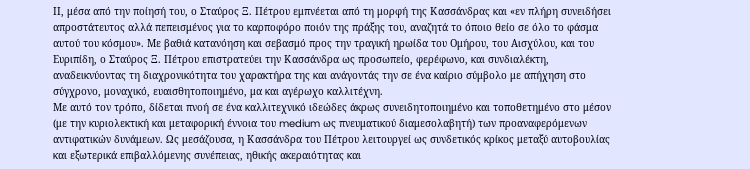ΙΙ, μέσα από την ποίησή του, ο Σταύρος Ξ. Πέτρου εμπνέεται από τη μορφή της Κασσάνδρας και «εν πλήρη συνειδήσει απροστάτευτος αλλά πεπεισμένος για το καρποφόρο ποιόν της πράξης του, αναζητά το όποιο θείο σε όλο το φάσμα αυτού του κόσμου». Με βαθιά κατανόηση και σεβασμό προς την τραγική ηρωίδα του Ομήρου, του Αισχύλου, και του Ευριπίδη, ο Σταύρος Ξ. Πέτρου επιστρατεύει την Κασσάνδρα ως προσωπείο, φερέφωνο, και συνδιαλέκτη, αναδεικνύοντας τη διαχρονικότητα του χαρακτήρα της και ανάγοντάς την σε ένα καίριο σύμβολο με απήχηση στο σύγχρονο, μοναχικό, ευαισθητοποιημένο, μα και αγέρωχο καλλιτέχνη.
Με αυτό τον τρόπο, δίδεται πνοή σε ένα καλλιτεχνικό ιδεώδες άκρως συνειδητοποιημένο και τοποθετημένο στο μέσον (με την κυριολεκτική και μεταφορική έννοια του medium ως πνευματικού διαμεσολαβητή) των προαναφερόμενων αντιφατικών δυνάμεων. Ως μεσάζουσα, η Κασσάνδρα του Πέτρου λειτουργεί ως συνδετικός κρίκος μεταξύ αυτοβουλίας και εξωτερικά επιβαλλόμενης συνέπειας, ηθικής ακεραιότητας και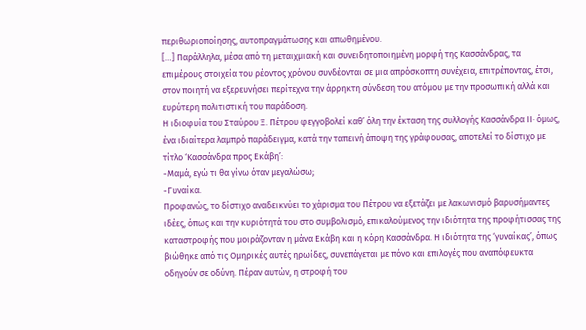περιθωριοποίησης, αυτοπραγμάτωσης και απωθημένου.
[…] Παράλληλα, μέσα από τη μεταιχμιακή και συνειδητοποιημένη μορφή της Κασσάνδρας, τα επιμέρους στοιχεία του ρέοντος χρόνου συνδέονται σε μια απρόσκοπτη συνέχεια, επιτρέποντας, έτσι, στον ποιητή να εξερευνήσει περίτεχνα την άρρηκτη σύνδεση του ατόμου με την προσωπική αλλά και ευρύτερη πολιτιστική του παράδοση.
Η ιδιοφυία του Σταύρου Ξ. Πέτρου φεγγοβολεί καθ’ όλη την έκταση της συλλογής Κασσάνδρα ΙΙ· όμως, ένα ιδιαίτερα λαμπρό παράδειγμα, κατά την ταπεινή άποψη της γράφουσας, αποτελεί το δίστιχο με τίτλο ‘Κασσάνδρα προς Εκάβη’:
-Μαμά, εγώ τι θα γίνω όταν μεγαλώσω;
-Γυναίκα.
Προφανώς, το δίστιχο αναδεικνύει το χάρισμα του Πέτρου να εξετάζει με λακωνισμό βαρυσήμαντες ιδέες, όπως και την κυριότητά του στο συμβολισμό, επικαλούμενος την ιδιότητα της προφήτισσας της καταστροφής που μοιράζονταν η μάνα Εκάβη και η κόρη Κασσάνδρα. Η ιδιότητα της ‘γυναίκας’, όπως βιώθηκε από τις Ομηρικές αυτές ηρωίδες, συνεπάγεται με πόνο και επιλογές που αναπόφευκτα οδηγούν σε οδύνη. Πέραν αυτών, η στροφή του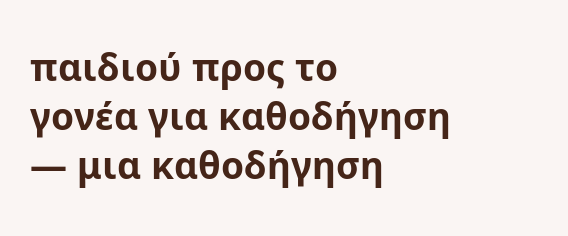παιδιού προς το γονέα για καθοδήγηση — μια καθοδήγηση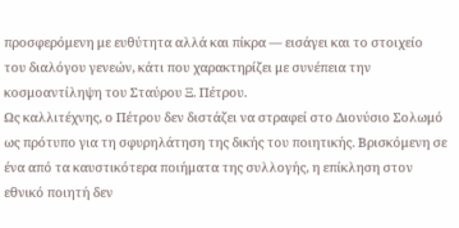προσφερόμενη με ευθύτητα αλλά και πίκρα — εισάγει και το στοιχείο του διαλόγου γενεών, κάτι που χαρακτηρίζει με συνέπεια την κοσμοαντίληψη του Σταύρου Ξ. Πέτρου.
Ως καλλιτέχνης, ο Πέτρου δεν διστάζει να στραφεί στο Διονύσιο Σολωμό ως πρότυπο για τη σφυρηλάτηση της δικής του ποιητικής. Βρισκόμενη σε ένα από τα καυστικότερα ποιήματα της συλλογής, η επίκληση στον εθνικό ποιητή δεν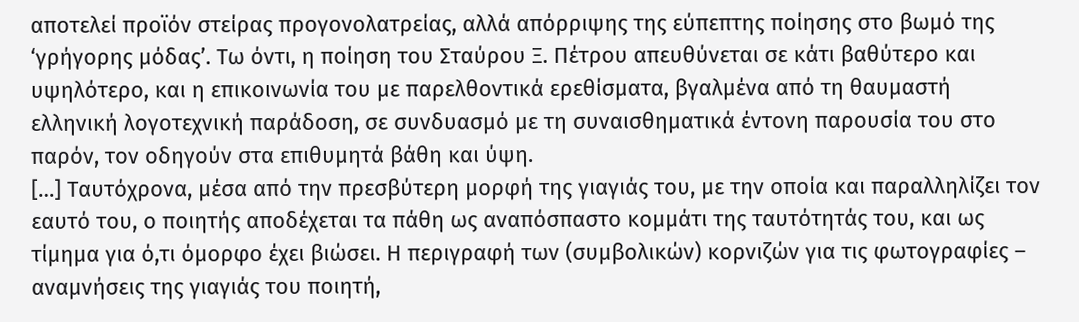αποτελεί προϊόν στείρας προγονολατρείας, αλλά απόρριψης της εύπεπτης ποίησης στο βωμό της ‘γρήγορης μόδας’. Τω όντι, η ποίηση του Σταύρου Ξ. Πέτρου απευθύνεται σε κάτι βαθύτερο και υψηλότερο, και η επικοινωνία του με παρελθοντικά ερεθίσματα, βγαλμένα από τη θαυμαστή ελληνική λογοτεχνική παράδοση, σε συνδυασμό με τη συναισθηματικά έντονη παρουσία του στο παρόν, τον οδηγούν στα επιθυμητά βάθη και ύψη.
[…] Ταυτόχρονα, μέσα από την πρεσβύτερη μορφή της γιαγιάς του, με την οποία και παραλληλίζει τον εαυτό του, ο ποιητής αποδέχεται τα πάθη ως αναπόσπαστο κομμάτι της ταυτότητάς του, και ως τίμημα για ό,τι όμορφο έχει βιώσει. Η περιγραφή των (συμβολικών) κορνιζών για τις φωτογραφίες – αναμνήσεις της γιαγιάς του ποιητή,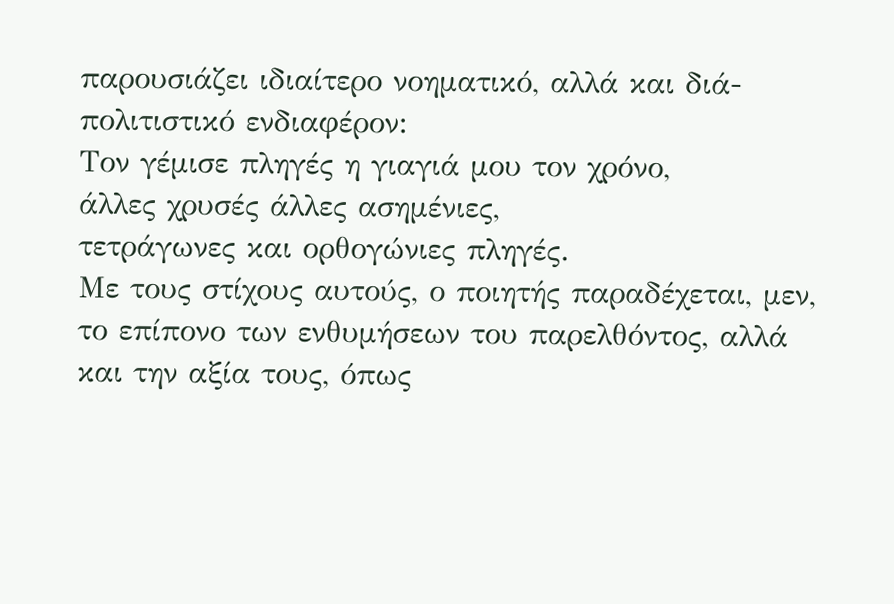παρουσιάζει ιδιαίτερο νοηματικό, αλλά και διά-πολιτιστικό ενδιαφέρον:
Τον γέμισε πληγές η γιαγιά μου τον χρόνο,
άλλες χρυσές άλλες ασημένιες,
τετράγωνες και ορθογώνιες πληγές.
Με τους στίχους αυτούς, ο ποιητής παραδέχεται, μεν, το επίπονο των ενθυμήσεων του παρελθόντος, αλλά και την αξία τους, όπως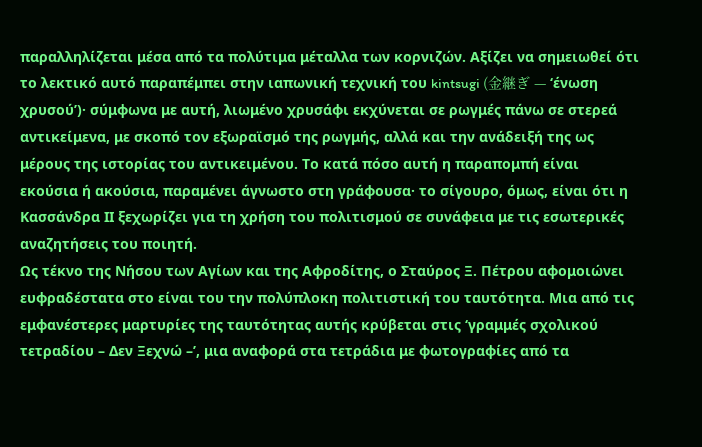παραλληλίζεται μέσα από τα πολύτιμα μέταλλα των κορνιζών. Αξίζει να σημειωθεί ότι το λεκτικό αυτό παραπέμπει στην ιαπωνική τεχνική του kintsugi (金継ぎ — ‘ένωση χρυσού’)· σύμφωνα με αυτή, λιωμένο χρυσάφι εκχύνεται σε ρωγμές πάνω σε στερεά αντικείμενα, με σκοπό τον εξωραϊσμό της ρωγμής, αλλά και την ανάδειξή της ως μέρους της ιστορίας του αντικειμένου. Το κατά πόσο αυτή η παραπομπή είναι εκούσια ή ακούσια, παραμένει άγνωστο στη γράφουσα· το σίγουρο, όμως, είναι ότι η Κασσάνδρα ΙΙ ξεχωρίζει για τη χρήση του πολιτισμού σε συνάφεια με τις εσωτερικές αναζητήσεις του ποιητή.
Ως τέκνο της Νήσου των Αγίων και της Αφροδίτης, ο Σταύρος Ξ. Πέτρου αφομοιώνει ευφραδέστατα στο είναι του την πολύπλοκη πολιτιστική του ταυτότητα. Μια από τις εμφανέστερες μαρτυρίες της ταυτότητας αυτής κρύβεται στις ‘γραμμές σχολικού τετραδίου – Δεν Ξεχνώ –’, μια αναφορά στα τετράδια με φωτογραφίες από τα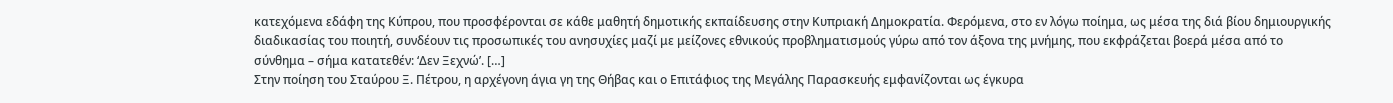κατεχόμενα εδάφη της Κύπρου, που προσφέρονται σε κάθε μαθητή δημοτικής εκπαίδευσης στην Κυπριακή Δημοκρατία. Φερόμενα, στο εν λόγω ποίημα, ως μέσα της διά βίου δημιουργικής διαδικασίας του ποιητή, συνδέουν τις προσωπικές του ανησυχίες μαζί με μείζονες εθνικούς προβληματισμούς γύρω από τον άξονα της μνήμης, που εκφράζεται βοερά μέσα από το σύνθημα – σήμα κατατεθέν: ‘Δεν Ξεχνώ’. […]
Στην ποίηση του Σταύρου Ξ. Πέτρου, η αρχέγονη άγια γη της Θήβας και ο Επιτάφιος της Μεγάλης Παρασκευής εμφανίζονται ως έγκυρα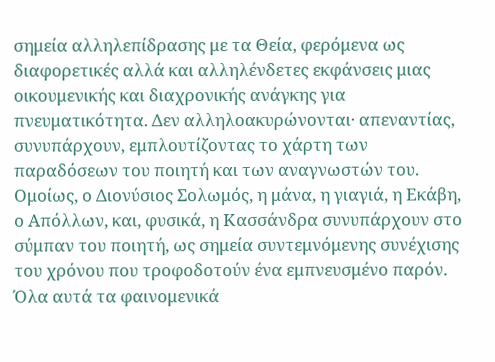σημεία αλληλεπίδρασης με τα Θεία, φερόμενα ως διαφορετικές αλλά και αλληλένδετες εκφάνσεις μιας οικουμενικής και διαχρονικής ανάγκης για πνευματικότητα. Δεν αλληλοακυρώνονται· απεναντίας, συνυπάρχουν, εμπλουτίζοντας το χάρτη των παραδόσεων του ποιητή και των αναγνωστών του. Ομοίως, ο Διονύσιος Σολωμός, η μάνα, η γιαγιά, η Εκάβη, ο Απόλλων, και, φυσικά, η Κασσάνδρα συνυπάρχουν στο σύμπαν του ποιητή, ως σημεία συντεμνόμενης συνέχισης του χρόνου που τροφοδοτούν ένα εμπνευσμένο παρόν. Όλα αυτά τα φαινομενικά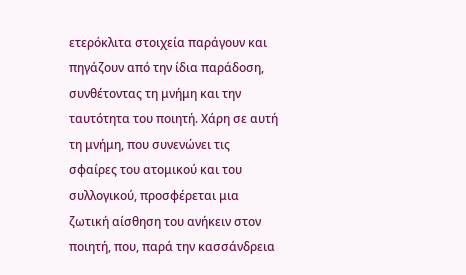ετερόκλιτα στοιχεία παράγουν και πηγάζουν από την ίδια παράδοση, συνθέτοντας τη μνήμη και την ταυτότητα του ποιητή. Χάρη σε αυτή τη μνήμη, που συνενώνει τις σφαίρες του ατομικού και του συλλογικού, προσφέρεται μια ζωτική αίσθηση του ανήκειν στον ποιητή, που, παρά την κασσάνδρεια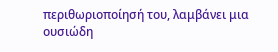περιθωριοποίησή του, λαμβάνει μια ουσιώδη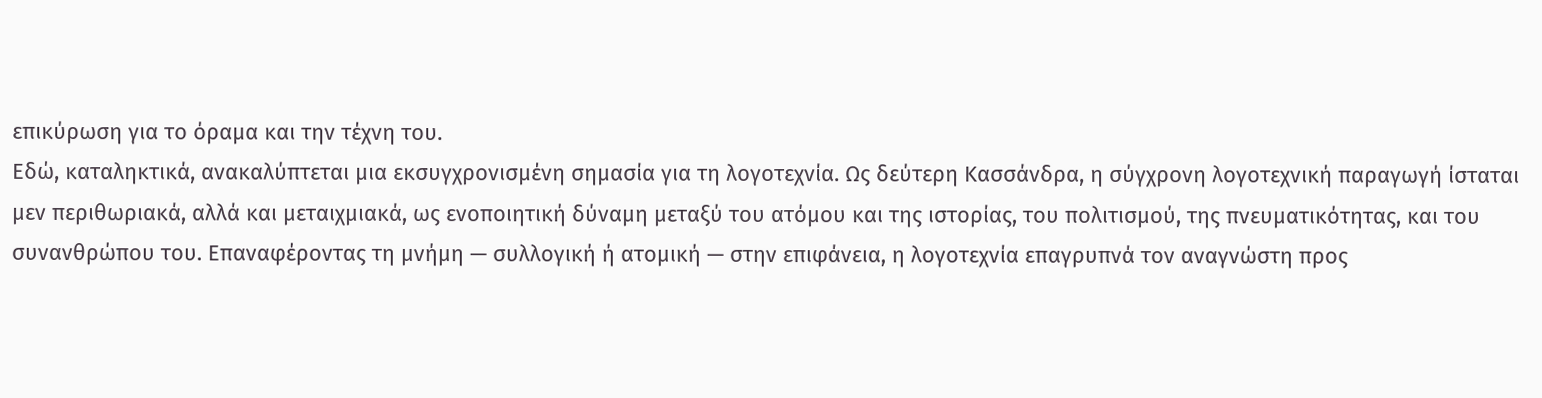επικύρωση για το όραμα και την τέχνη του.
Εδώ, καταληκτικά, ανακαλύπτεται μια εκσυγχρονισμένη σημασία για τη λογοτεχνία. Ως δεύτερη Κασσάνδρα, η σύγχρονη λογοτεχνική παραγωγή ίσταται μεν περιθωριακά, αλλά και μεταιχμιακά, ως ενοποιητική δύναμη μεταξύ του ατόμου και της ιστορίας, του πολιτισμού, της πνευματικότητας, και του συνανθρώπου του. Επαναφέροντας τη μνήμη — συλλογική ή ατομική — στην επιφάνεια, η λογοτεχνία επαγρυπνά τον αναγνώστη προς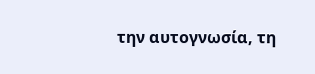την αυτογνωσία, τη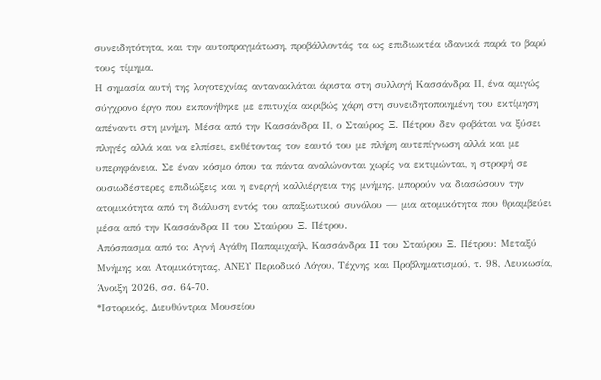συνειδητότητα, και την αυτοπραγμάτωση, προβάλλοντάς τα ως επιδιωκτέα ιδανικά παρά το βαρύ τους τίμημα.
Η σημασία αυτή της λογοτεχνίας αντανακλάται άριστα στη συλλογή Κασσάνδρα ΙΙ, ένα αμιγώς σύγχρονο έργο που εκπονήθηκε με επιτυχία ακριβώς χάρη στη συνειδητοποιημένη του εκτίμηση απέναντι στη μνήμη. Μέσα από την Κασσάνδρα ΙΙ, ο Σταύρος Ξ. Πέτρου δεν φοβάται να ξύσει πληγές αλλά και να ελπίσει, εκθέτοντας τον εαυτό του με πλήρη αυτεπίγνωση αλλά και με υπερηφάνεια. Σε έναν κόσμο όπου τα πάντα αναλώνονται χωρίς να εκτιμώνται, η στροφή σε ουσιωδέστερες επιδιώξεις και η ενεργή καλλιέργεια της μνήμης, μπορούν να διασώσουν την ατομικότητα από τη διάλυση εντός του απαξιωτικού συνόλου — μια ατομικότητα που θριαμβεύει μέσα από την Κασσάνδρα ΙΙ του Σταύρου Ξ. Πέτρου.
Απόσπασμα από το: Αγνή Αγάθη Παπαμιχαήλ, Κασσάνδρα II του Σταύρου Ξ. Πέτρου: Μεταξύ Μνήμης και Ατομικότητας, ΑΝΕΥ Περιοδικό Λόγου, Τέχνης και Προβληματισμού, τ. 98, Λευκωσία, Άνοιξη 2026, σσ. 64-70.
*Ιστορικός, Διευθύντρια Μουσείου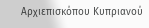Αρχιεπισκόπου Κυπριανού